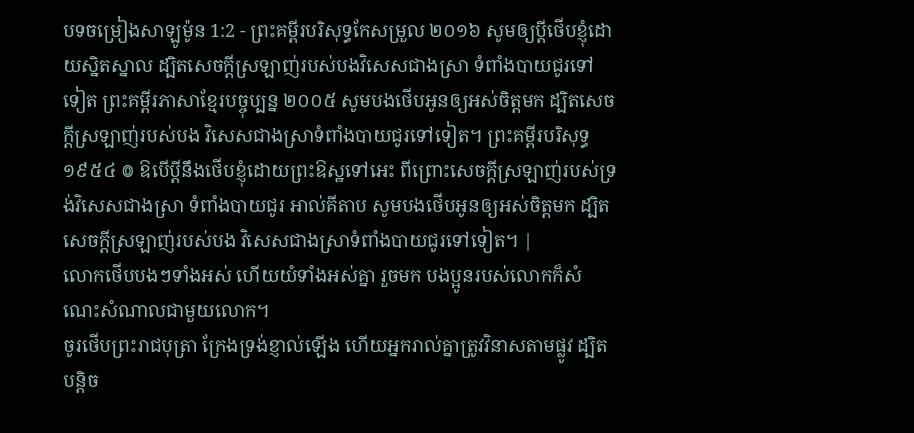បទចម្រៀងសាឡូម៉ូន 1:2 - ព្រះគម្ពីរបរិសុទ្ធកែសម្រួល ២០១៦ សូមឲ្យប្តីថើបខ្ញុំដោយស្និតស្នាល ដ្បិតសេចក្ដីស្រឡាញ់របស់បងវិសេសជាងស្រា ទំពាំងបាយជូរទៅទៀត ព្រះគម្ពីរភាសាខ្មែរបច្ចុប្បន្ន ២០០៥ សូមបងថើបអូនឲ្យអស់ចិត្តមក ដ្បិតសេចក្ដីស្រឡាញ់របស់បង វិសេសជាងស្រាទំពាំងបាយជូរទៅទៀត។ ព្រះគម្ពីរបរិសុទ្ធ ១៩៥៤ ៙ ឱបើប្ដីនឹងថើបខ្ញុំដោយព្រះឱស្ឋទៅអេះ ពីព្រោះសេចក្ដីស្រឡាញ់របស់ទ្រង់វិសេសជាងស្រា ទំពាំងបាយជូរ អាល់គីតាប សូមបងថើបអូនឲ្យអស់ចិត្តមក ដ្បិតសេចក្ដីស្រឡាញ់របស់បង វិសេសជាងស្រាទំពាំងបាយជូរទៅទៀត។ |
លោកថើបបងៗទាំងអស់ ហើយយំទាំងអស់គ្នា រួចមក បងប្អូនរបស់លោកក៏សំណេះសំណាលជាមួយលោក។
ចូរថើបព្រះរាជបុត្រា ក្រែងទ្រង់ខ្ញាល់ឡើង ហើយអ្នករាល់គ្នាត្រូវវិនាសតាមផ្លូវ ដ្បិតបន្តិច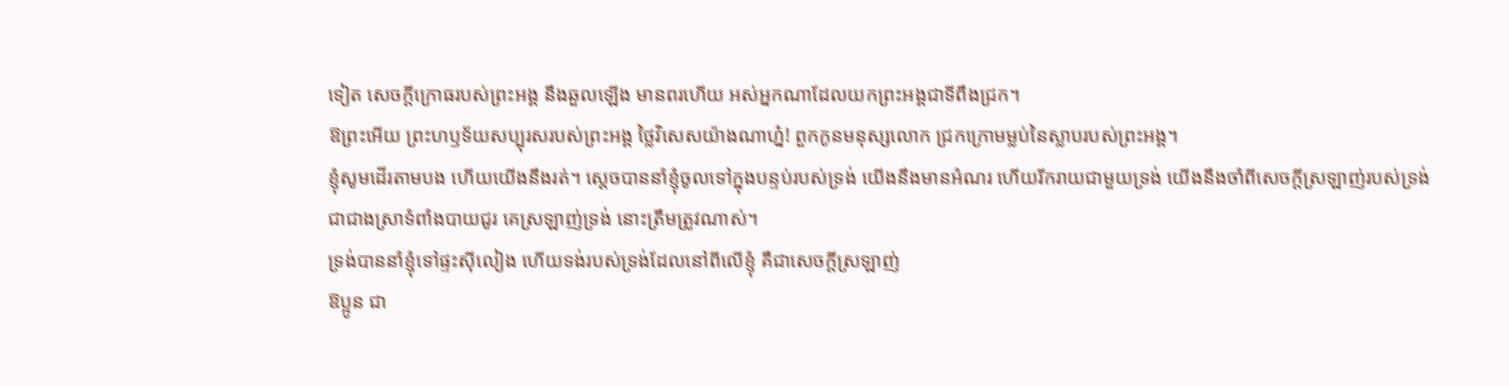ទៀត សេចក្ដីក្រោធរបស់ព្រះអង្គ នឹងឆួលឡើង មានពរហើយ អស់អ្នកណាដែលយកព្រះអង្គជាទីពឹងជ្រក។
ឱព្រះអើយ ព្រះហឫទ័យសប្បុរសរបស់ព្រះអង្គ ថ្លៃវិសេសយ៉ាងណាហ្ន៎! ពួកកូនមនុស្សលោក ជ្រកក្រោមម្លប់នៃស្លាបរបស់ព្រះអង្គ។
ខ្ញុំសូមដើរតាមបង ហើយយើងនឹងរត់។ ស្ដេចបាននាំខ្ញុំចូលទៅក្នុងបន្ទប់របស់ទ្រង់ យើងនឹងមានអំណរ ហើយរីករាយជាមួយទ្រង់ យើងនឹងចាំពីសេចក្ដីស្រឡាញ់របស់ទ្រង់ ជាជាងស្រាទំពាំងបាយជូរ គេស្រឡាញ់ទ្រង់ នោះត្រឹមត្រូវណាស់។
ទ្រង់បាននាំខ្ញុំទៅផ្ទះស៊ីលៀង ហើយទង់របស់ទ្រង់ដែលនៅពីលើខ្ញុំ គឺជាសេចក្ដីស្រឡាញ់
ឱប្អូន ជា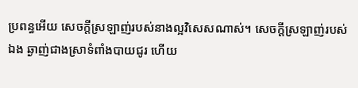ប្រពន្ធអើយ សេចក្ដីស្រឡាញ់របស់នាងល្អវិសេសណាស់។ សេចក្ដីស្រឡាញ់របស់ឯង ឆ្ងាញ់ជាងស្រាទំពាំងបាយជូរ ហើយ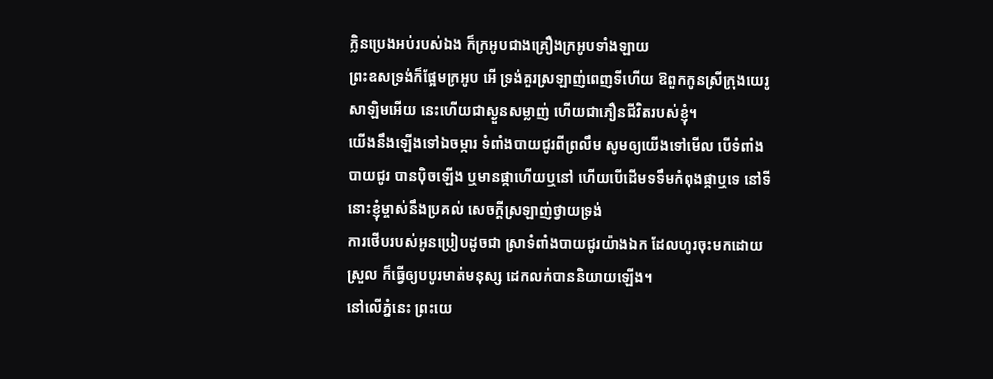ក្លិនប្រេងអប់របស់ឯង ក៏ក្រអូបជាងគ្រឿងក្រអូបទាំងឡាយ
ព្រះឧសទ្រង់ក៏ផ្អែមក្រអូប អើ ទ្រង់គួរស្រឡាញ់ពេញទីហើយ ឱពួកកូនស្រីក្រុងយេរូសាឡិមអើយ នេះហើយជាស្ងួនសម្លាញ់ ហើយជាភឿនជីវិតរបស់ខ្ញុំ។
យើងនឹងឡើងទៅឯចម្ការ ទំពាំងបាយជូរពីព្រលឹម សូមឲ្យយើងទៅមើល បើទំពាំងបាយជូរ បានប៉ិចឡើង ឬមានផ្កាហើយឬនៅ ហើយបើដើមទទឹមកំពុងផ្កាឬទេ នៅទីនោះខ្ញុំម្ចាស់នឹងប្រគល់ សេចក្ដីស្រឡាញ់ថ្វាយទ្រង់
ការថើបរបស់អូនប្រៀបដូចជា ស្រាទំពាំងបាយជូរយ៉ាងឯក ដែលហូរចុះមកដោយស្រួល ក៏ធ្វើឲ្យបបូរមាត់មនុស្ស ដេកលក់បាននិយាយឡើង។
នៅលើភ្នំនេះ ព្រះយេ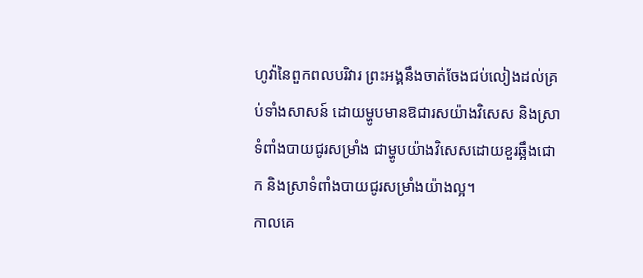ហូវ៉ានៃពួកពលបរិវារ ព្រះអង្គនឹងចាត់ចែងជប់លៀងដល់គ្រប់ទាំងសាសន៍ ដោយម្ហូបមានឱជារសយ៉ាងវិសេស និងស្រាទំពាំងបាយជូរសម្រាំង ជាម្ហូបយ៉ាងវិសេសដោយខួរឆ្អឹងជោក និងស្រាទំពាំងបាយជូរសម្រាំងយ៉ាងល្អ។
កាលគេ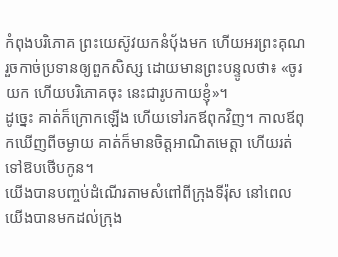កំពុងបរិភោគ ព្រះយេស៊ូវយកនំបុ័ងមក ហើយអរព្រះគុណ រួចកាច់ប្រទានឲ្យពួកសិស្ស ដោយមានព្រះបន្ទូលថា៖ «ចូរយក ហើយបរិភោគចុះ នេះជារូបកាយខ្ញុំ»។
ដូច្នេះ គាត់ក៏ក្រោកឡើង ហើយទៅរកឪពុកវិញ។ កាលឪពុកឃើញពីចម្ងាយ គាត់ក៏មានចិត្តអាណិតមេត្តា ហើយរត់ទៅឱបថើបកូន។
យើងបានបញ្ចប់ដំណើរតាមសំពៅពីក្រុងទីរ៉ុស នៅពេលយើងបានមកដល់ក្រុង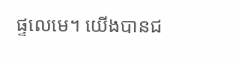ផ្ទលេមេ។ យើងបានជ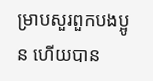ម្រាបសួរពួកបងប្អូន ហើយបាន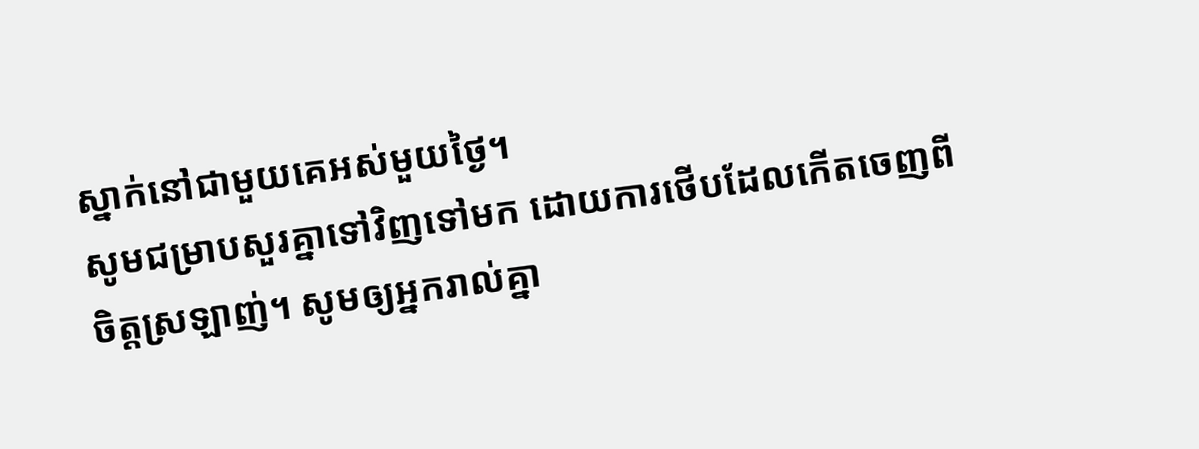ស្នាក់នៅជាមួយគេអស់មួយថ្ងៃ។
សូមជម្រាបសួរគ្នាទៅវិញទៅមក ដោយការថើបដែលកើតចេញពីចិត្តស្រឡាញ់។ សូមឲ្យអ្នករាល់គ្នា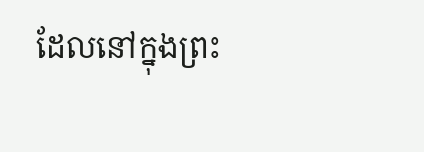ដែលនៅក្នុងព្រះ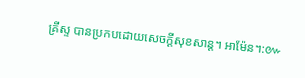គ្រីស្ទ បានប្រកបដោយសេចក្តីសុខសាន្ត។ អាម៉ែន។:៚